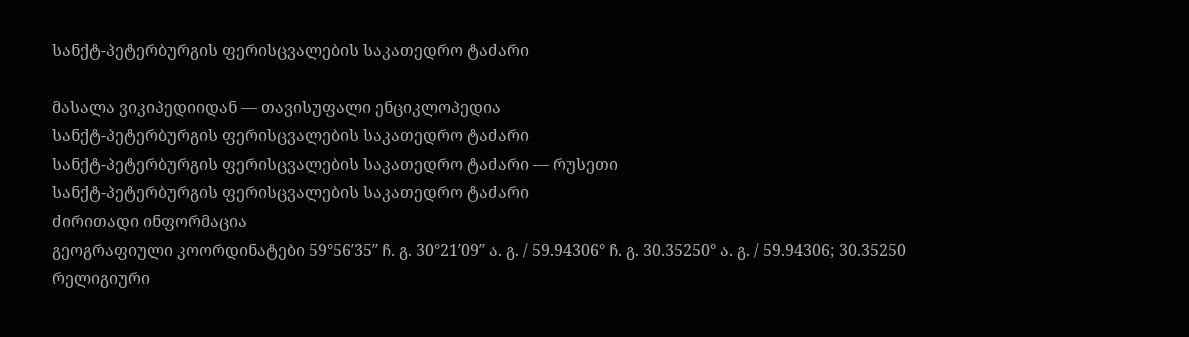სანქტ-პეტერბურგის ფერისცვალების საკათედრო ტაძარი

მასალა ვიკიპედიიდან — თავისუფალი ენციკლოპედია
სანქტ-პეტერბურგის ფერისცვალების საკათედრო ტაძარი
სანქტ-პეტერბურგის ფერისცვალების საკათედრო ტაძარი — რუსეთი
სანქტ-პეტერბურგის ფერისცვალების საკათედრო ტაძარი
ძირითადი ინფორმაცია
გეოგრაფიული კოორდინატები 59°56′35″ ჩ. გ. 30°21′09″ ა. გ. / 59.94306° ჩ. გ. 30.35250° ა. გ. / 59.94306; 30.35250
რელიგიური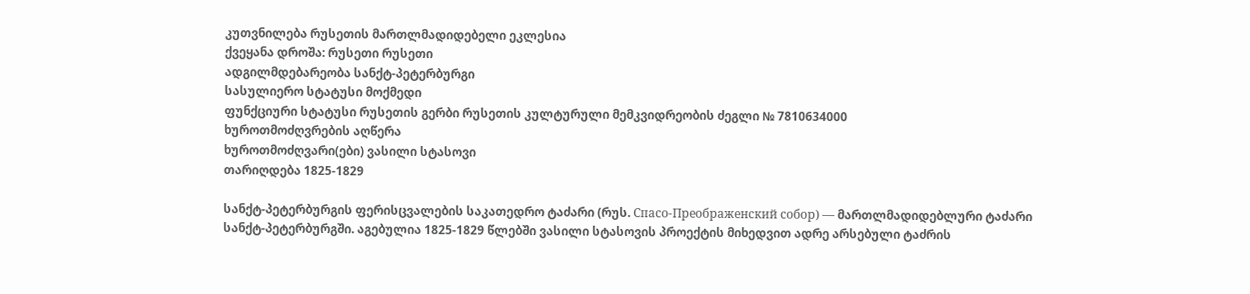კუთვნილება რუსეთის მართლმადიდებელი ეკლესია
ქვეყანა დროშა: რუსეთი რუსეთი
ადგილმდებარეობა სანქტ-პეტერბურგი
სასულიერო სტატუსი მოქმედი
ფუნქციური სტატუსი რუსეთის გერბი რუსეთის კულტურული მემკვიდრეობის ძეგლი № 7810634000
ხუროთმოძღვრების აღწერა
ხუროთმოძღვარი(ები) ვასილი სტასოვი
თარიღდება 1825-1829

სანქტ-პეტერბურგის ფერისცვალების საკათედრო ტაძარი (რუს. Спасо-Преображенский собор) — მართლმადიდებლური ტაძარი სანქტ-პეტერბურგში. აგებულია 1825-1829 წლებში ვასილი სტასოვის პროექტის მიხედვით ადრე არსებული ტაძრის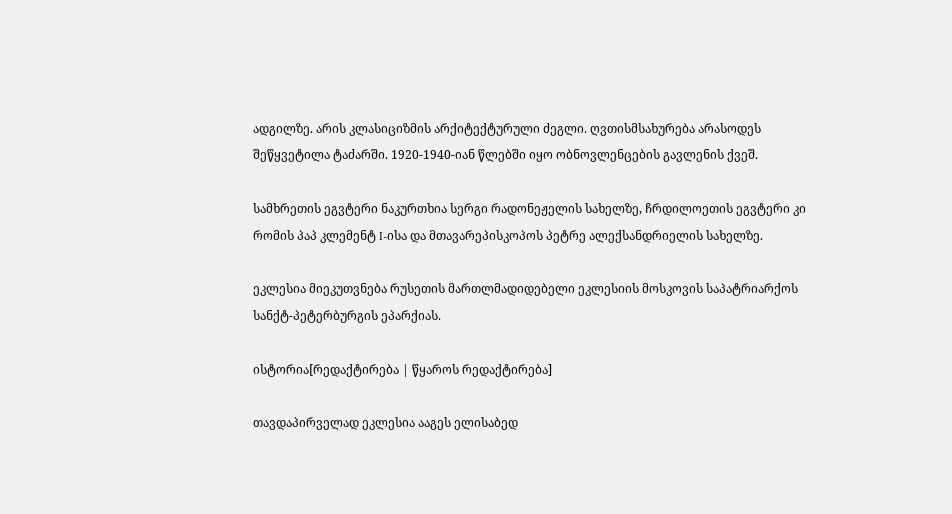ადგილზე. არის კლასიციზმის არქიტექტურული ძეგლი. ღვთისმსახურება არასოდეს შეწყვეტილა ტაძარში. 1920-1940-იან წლებში იყო ობნოვლენცების გავლენის ქვეშ.

სამხრეთის ეგვტერი ნაკურთხია სერგი რადონეჟელის სახელზე, ჩრდილოეთის ეგვტერი კი რომის პაპ კლემენტ I-ისა და მთავარეპისკოპოს პეტრე ალექსანდრიელის სახელზე.

ეკლესია მიეკუთვნება რუსეთის მართლმადიდებელი ეკლესიის მოსკოვის საპატრიარქოს სანქტ-პეტერბურგის ეპარქიას.

ისტორია[რედაქტირება | წყაროს რედაქტირება]

თავდაპირველად ეკლესია ააგეს ელისაბედ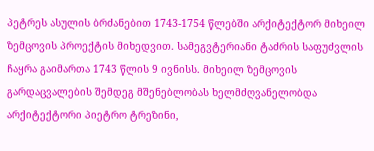პეტრეს ასულის ბრძანებით 1743-1754 წლებში არქიტექტორ მიხეილ ზემცოვის პროექტის მიხედვით. სამეგვტერიანი ტაძრის საფუძვლის ჩაყრა გაიმართა 1743 წლის 9 ივნისს. მიხეილ ზემცოვის გარდაცვალების შემდეგ მშენებლობას ხელმძღვანელობდა არქიტექტორი პიეტრო ტრეზინი,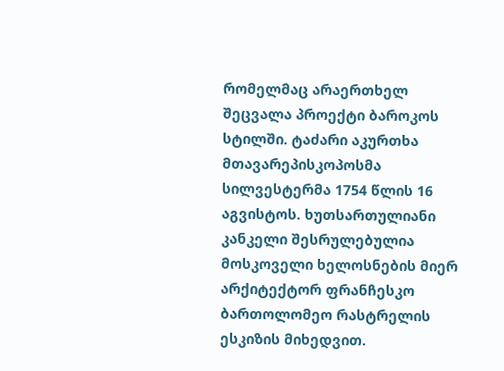რომელმაც არაერთხელ შეცვალა პროექტი ბაროკოს სტილში. ტაძარი აკურთხა მთავარეპისკოპოსმა სილვესტერმა 1754 წლის 16 აგვისტოს. ხუთსართულიანი კანკელი შესრულებულია მოსკოველი ხელოსნების მიერ არქიტექტორ ფრანჩესკო ბართოლომეო რასტრელის ესკიზის მიხედვით.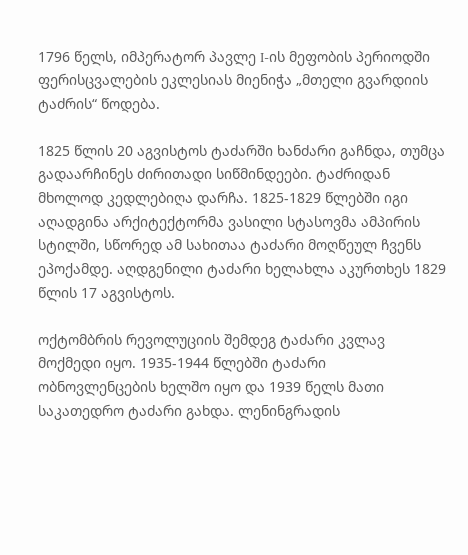1796 წელს, იმპერატორ პავლე I-ის მეფობის პერიოდში ფერისცვალების ეკლესიას მიენიჭა „მთელი გვარდიის ტაძრის“ წოდება.

1825 წლის 20 აგვისტოს ტაძარში ხანძარი გაჩნდა, თუმცა გადაარჩინეს ძირითადი სიწმინდეები. ტაძრიდან მხოლოდ კედლებიღა დარჩა. 1825-1829 წლებში იგი აღადგინა არქიტექტორმა ვასილი სტასოვმა ამპირის სტილში, სწორედ ამ სახითაა ტაძარი მოღწეულ ჩვენს ეპოქამდე. აღდგენილი ტაძარი ხელახლა აკურთხეს 1829 წლის 17 აგვისტოს.

ოქტომბრის რევოლუციის შემდეგ ტაძარი კვლავ მოქმედი იყო. 1935-1944 წლებში ტაძარი ობნოვლენცების ხელშო იყო და 1939 წელს მათი საკათედრო ტაძარი გახდა. ლენინგრადის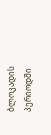ბლოკადის პერიოდში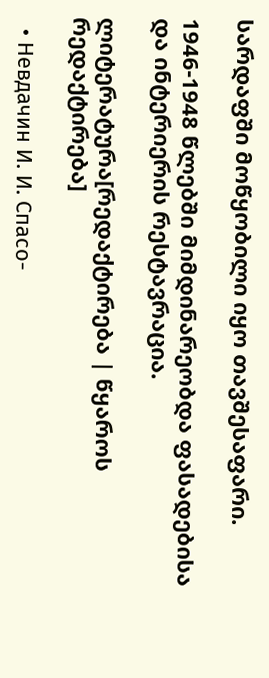სარდაფში მოწყობილი იყო თავშესაფარი.

1946-1948 წლებში მიმდინარეობდა ფასადებისა და ინტერიერის რესტავრაცია.

ლიტერატურა[რედაქტირება | წყაროს რედაქტირება]

  • Невдачин И. И. Спасо-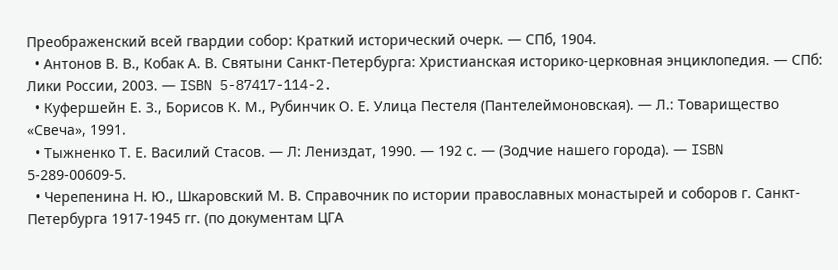Преображенский всей гвардии собор: Краткий исторический очерк. — СПб, 1904.
  • Антонов В. В., Кобак А. В. Святыни Санкт-Петербурга: Христианская историко-церковная энциклопедия. — СПб: Лики России, 2003. — ISBN 5-87417-114-2.
  • Куфершейн Е. З., Борисов К. М., Рубинчик О. Е. Улица Пестеля (Пантелеймоновская). — Л.: Товарищество «Свеча», 1991.
  • Тыжненко Т. Е. Василий Стасов. — Л: Лениздат, 1990. — 192 с. — (Зодчие нашего города). — ISBN 5-289-00609-5.
  • Черепенина Н. Ю., Шкаровский М. В. Справочник по истории православных монастырей и соборов г. Санкт-Петербурга 1917-1945 гг. (по документам ЦГА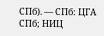СПб). — СПб: ЦГА СПб; НИЦ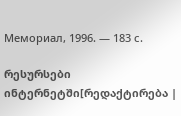Мемориал, 1996. — 183 с.

რესურსები ინტერნეტში[რედაქტირება |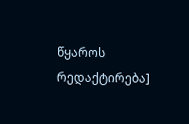წყაროს რედაქტირება]